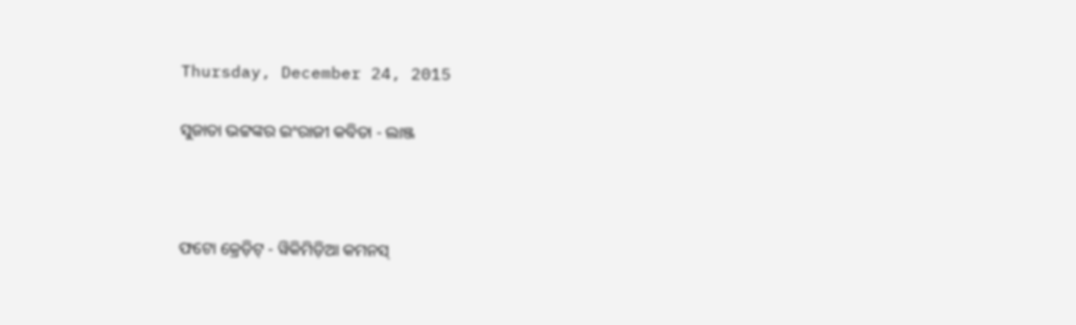Thursday, December 24, 2015

ସୁଜାତା ଭଟ୍ଟଙ୍କର ଇଂରାଜୀ କବିତା - ଲାଞ୍ଜ



ଫଟୋ କ୍ରେଡ଼ିଟ୍ - ୱିକିମିଡ଼ିଆ କମନସ୍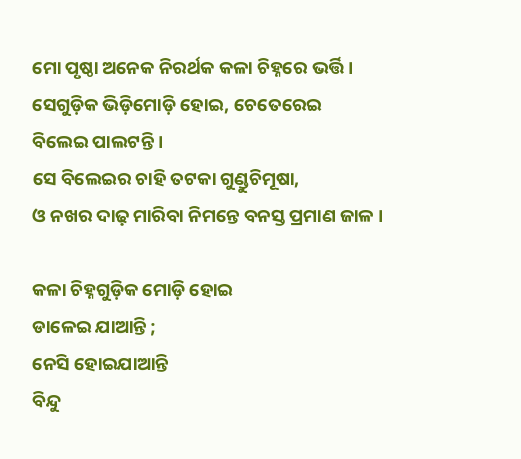ମୋ ପୃଷ୍ଠା ଅନେକ ନିରର୍ଥକ କଳା ଚିହ୍ନରେ ଭର୍ତ୍ତି ।
ସେଗୁଡ଼ିକ ଭିଡ଼ିମୋଡ଼ି ହୋଇ, ଚେତେରେଇ
ବିଲେଇ ପାଲଟନ୍ତି ।
ସେ ବିଲେଇର ଚାହି ତଟକା ଗୁଣ୍ଡୁଚିମୂଷା,
ଓ ନଖର ଦାଢ଼ ମାରିବା ନିମନ୍ତେ ବନସ୍ତ ପ୍ରମାଣ ଜାଳ ।

କଳା ଚିହ୍ନଗୁଡ଼ିକ ମୋଡ଼ି ହୋଇ
ଡାଳେଇ ଯାଆନ୍ତି ;
ନେସି ହୋଇଯାଆନ୍ତି
ବିନ୍ଦୁ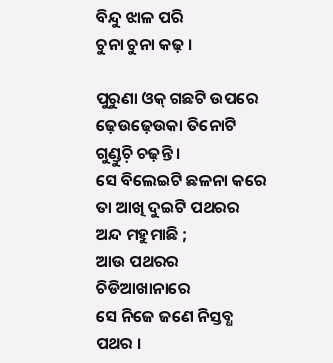ବିନ୍ଦୁ ଝାଳ ପରି
ଚୁନା ଚୁନା କଢ଼ ।

ପୁରୁଣା ଓକ୍ ଗଛଟି ଉପରେ
ଢ଼େଉଢ଼େଉକା ତିନୋଟି ଗୁଣ୍ଡୁଚ଼ି ଚଢ଼ନ୍ତି ।
ସେ ବିଲେଇଟି ଛଳନା କରେ
ତା ଆଖି ଦୁଇଟି ପଥରର ଅନ୍ଦ ମହୁମାଛି ;
ଆଉ ପଥରର ଚିଡିଆଖାନାରେ
ସେ ନିଜେ ଜଣେ ନିସ୍ତବ୍ଧ ପଥର ।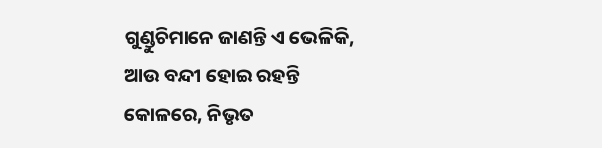ଗୁଣ୍ଡୁଚିମାନେ ଜାଣନ୍ତି ଏ ଭେଳିକି,
ଆଉ ବନ୍ଦୀ ହୋଇ ରହନ୍ତି
କୋଳରେ, ନିଭୃତ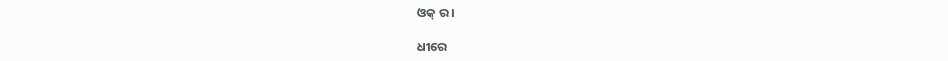ଓକ୍ ର ।

ଧୀରେ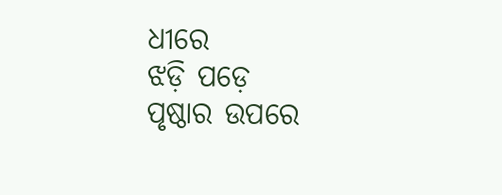ଧୀରେ
ଝଡ଼ି ପଡ଼େ
ପୃଷ୍ଠାର ଉପରେ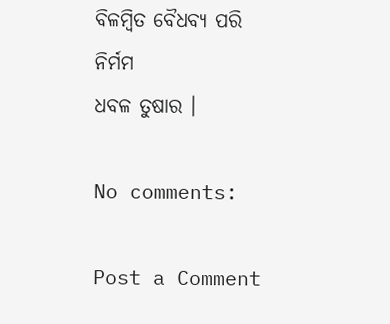ବିଳମ୍ବିତ ବୈଧବ୍ୟ ପରି
ନିର୍ମମ
ଧବଳ ତୁଷାର ।

No comments:

Post a Comment